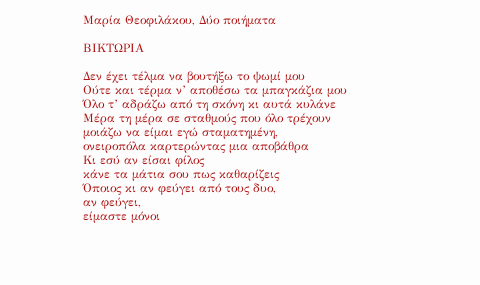Μαρία Θεοφιλάκου, Δύο ποιήματα

ΒΙΚΤΩΡΙΑ

Δεν έχει τέλμα να βουτήξω το ψωμί μου
Ούτε και τέρμα ν’ αποθέσω τα μπαγκάζια μου
Όλο τ’ αδράζω από τη σκόνη κι αυτά κυλάνε
Μέρα τη μέρα σε σταθμούς που όλο τρέχουν
μοιάζω να είμαι εγώ σταματημένη,
ονειροπόλα καρτερώντας μια αποβάθρα
Κι εσύ αν είσαι φίλος
κάνε τα μάτια σου πως καθαρίζεις
Όποιος κι αν φεύγει από τους δυο,
αν φεύγει,
είμαστε μόνοι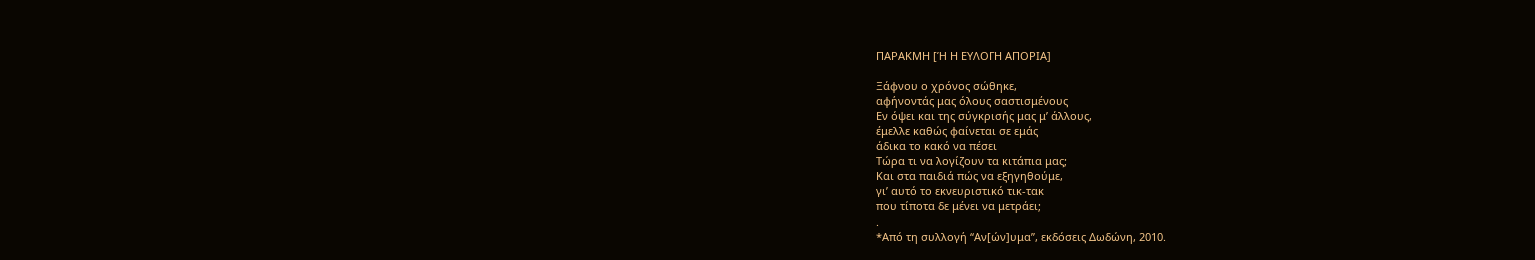ΠΑΡΑΚΜΗ [Ή Η ΕΥΛΟΓΗ ΑΠΟΡΙΑ]

Ξάφνου ο χρόνος σώθηκε,
αφήνοντάς μας όλους σαστισμένους
Εν όψει και της σύγκρισής μας μ’ άλλους,
έμελλε καθώς φαίνεται σε εμάς
άδικα το κακό να πέσει
Τώρα τι να λογίζουν τα κιτάπια μας;
Και στα παιδιά πώς να εξηγηθούμε,
γι’ αυτό το εκνευριστικό τικ-τακ
που τίποτα δε μένει να μετράει;
.
*Από τη συλλογή “Αν[ών]υμα”, εκδόσεις Δωδώνη, 2010.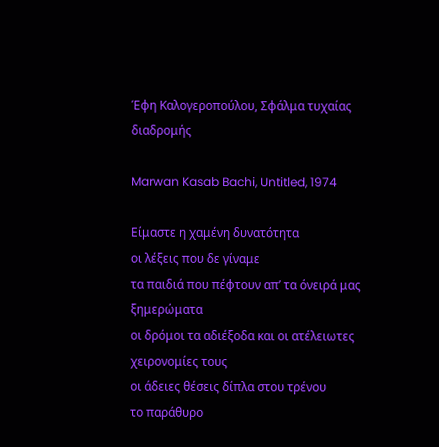Έφη Καλογεροπούλου, Σφάλμα τυχαίας διαδρομής

Marwan Kasab Bachi, Untitled, 1974

Είμαστε η χαμένη δυνατότητα
οι λέξεις που δε γίναμε
τα παιδιά που πέφτουν απ’ τα όνειρά μας
ξημερώματα
οι δρόμοι τα αδιέξοδα και οι ατέλειωτες
χειρονομίες τους
οι άδειες θέσεις δίπλα στου τρένου
το παράθυρο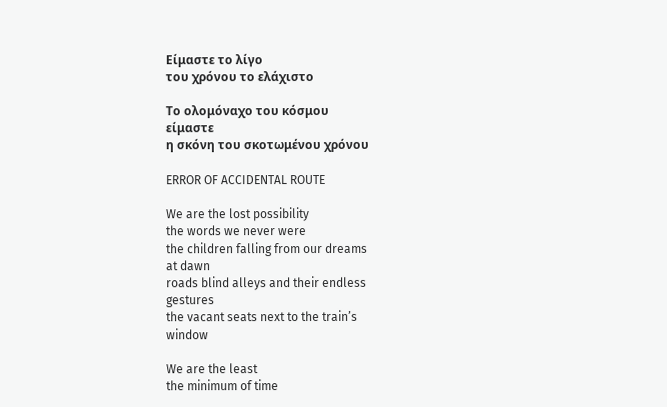Είμαστε το λίγο
του χρόνου το ελάχιστο

Το ολομόναχο του κόσμου
είμαστε
η σκόνη του σκοτωμένου χρόνου

ERROR OF ACCIDENTAL ROUTE

We are the lost possibility
the words we never were
the children falling from our dreams
at dawn
roads blind alleys and their endless
gestures
the vacant seats next to the train’s
window

We are the least
the minimum of time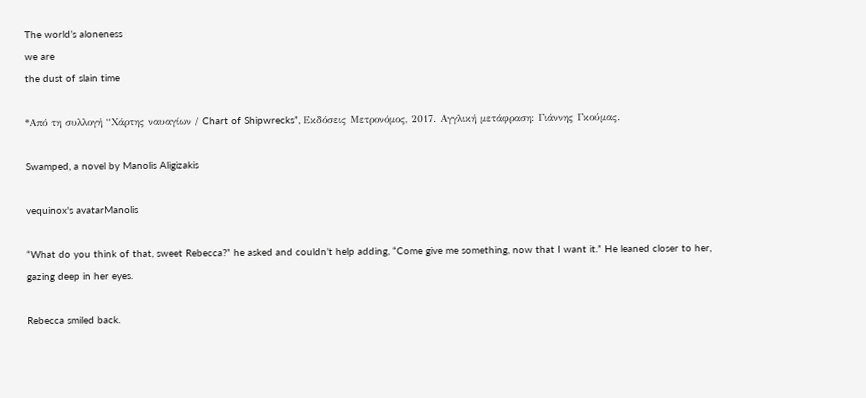The world’s aloneness
we are
the dust of slain time

*Από τη συλλογή “Χάρτης ναυαγίων / Chart of Shipwrecks”, Εκδόσεις Μετρονόμος, 2017. Αγγλική μετάφραση: Γιάννης Γκούμας.

Swamped, a novel by Manolis Aligizakis

vequinox's avatarManolis

“What do you think of that, sweet Rebecca?” he asked and couldn’t help adding, “Come give me something, now that I want it.” He leaned closer to her, gazing deep in her eyes.

Rebecca smiled back.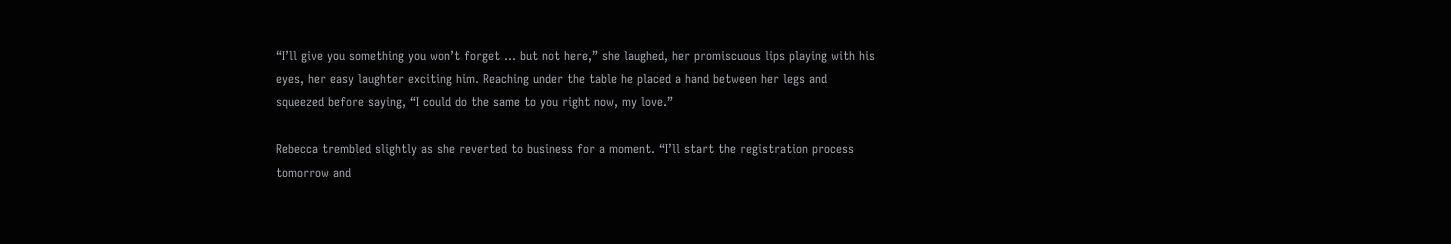“I’ll give you something you won’t forget … but not here,” she laughed, her promiscuous lips playing with his eyes, her easy laughter exciting him. Reaching under the table he placed a hand between her legs and squeezed before saying, “I could do the same to you right now, my love.”

Rebecca trembled slightly as she reverted to business for a moment. “I’ll start the registration process tomorrow and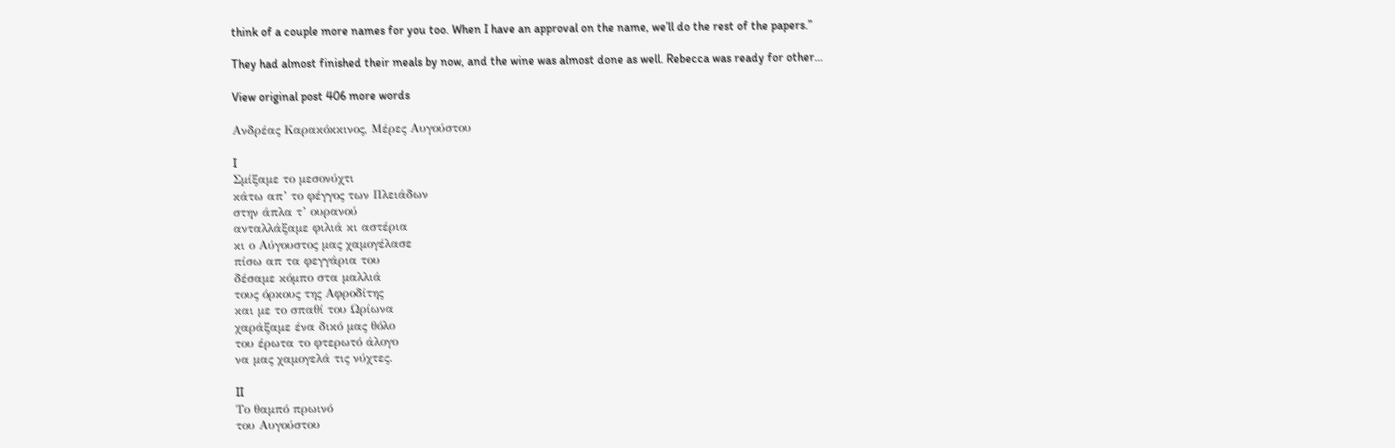think of a couple more names for you too. When I have an approval on the name, we’ll do the rest of the papers.”

They had almost finished their meals by now, and the wine was almost done as well. Rebecca was ready for other…

View original post 406 more words

Ανδρέας Καρακόκκινος, Μέρες Αυγούστου

I
Σμίξαμε το μεσονύχτι
κάτω απ’ το φέγγος των Πλειάδων
στην άπλα τ’ ουρανού
ανταλλάξαμε φιλιά κι αστέρια
κι ο Αύγουστος μας χαμογέλασε
πίσω απ τα φεγγάρια του
δέσαμε κόμπο στα μαλλιά
τους όρκους της Αφροδίτης
και με το σπαθί του Ωρίωνα
χαράξαμε ένα δικό μας θόλο
του έρωτα το φτερωτό άλογο
να μας χαμογελά τις νύχτες.

II
Το θαμπό πρωινό
του Αυγούστου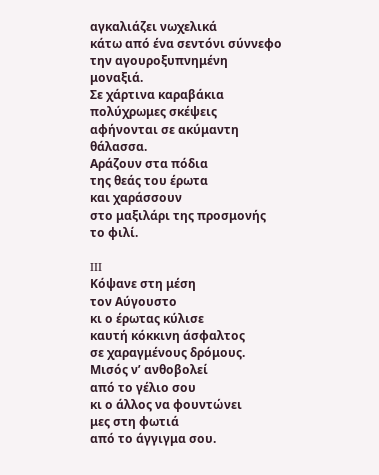αγκαλιάζει νωχελικά
κάτω από ένα σεντόνι σύννεφο
την αγουροξυπνημένη
μοναξιά.
Σε χάρτινα καραβάκια
πολύχρωμες σκέψεις
αφήνονται σε ακύμαντη
θάλασσα.
Αράζουν στα πόδια
της θεάς του έρωτα
και χαράσσουν
στο μαξιλάρι της προσμονής
το φιλί.

III
Κόψανε στη μέση
τον Αύγουστο
κι ο έρωτας κύλισε
καυτή κόκκινη άσφαλτος
σε χαραγμένους δρόμους.
Μισός ν’ ανθοβολεί
από το γέλιο σου
κι ο άλλος να φουντώνει
μες στη φωτιά
από το άγγιγμα σου.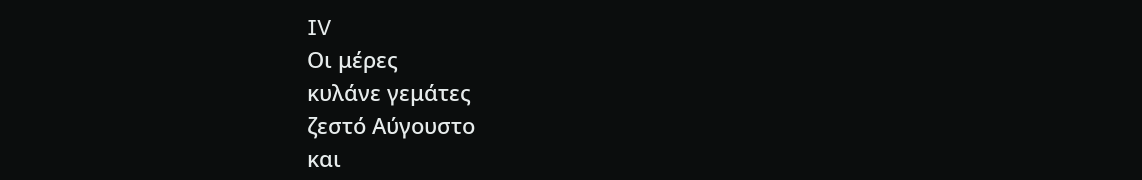IV
Οι μέρες
κυλάνε γεμάτες
ζεστό Αύγουστο
και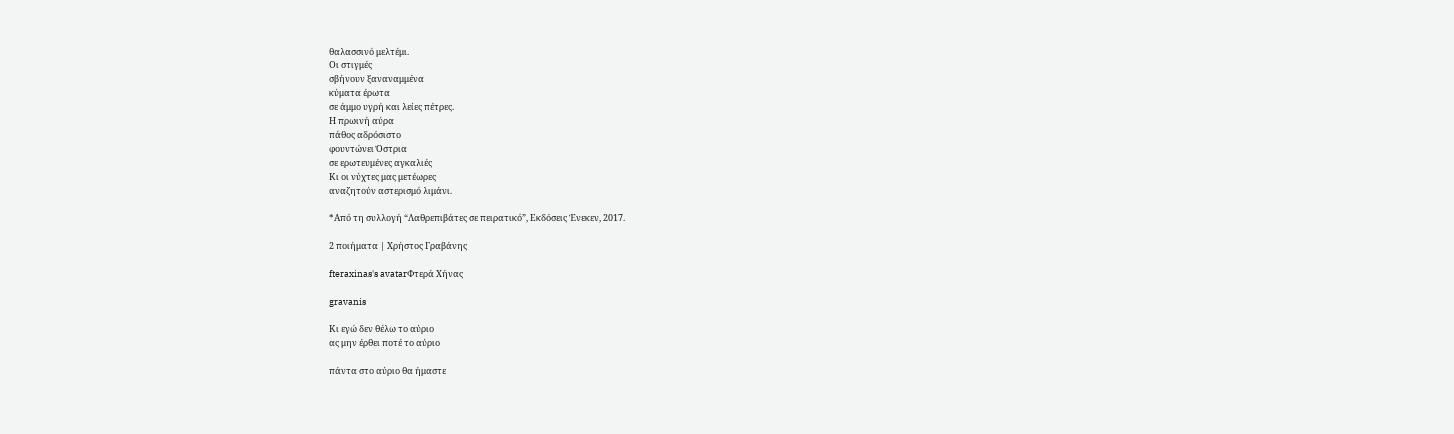θαλασσινό μελτέμι.
Οι στιγμές
σβήνουν ξαναναμμένα
κύματα έρωτα
σε άμμο υγρή και λείες πέτρες.
Η πρωινή αύρα
πάθος αδρόσιστο
φουντώνει Όστρια
σε ερωτευμένες αγκαλιές
Κι οι νύχτες μας μετέωρες
αναζητούν αστερισμό λιμάνι.

*Από τη συλλογή “Λαθρεπιβάτες σε πειρατικό”, Εκδόσεις Ένεκεν, 2017.

2 ποιήματα | Χρήστος Γραβάνης

fteraxinas's avatarΦτερά Χήνας

gravanis

Κι εγώ δεν θέλω το αύριο
ας μην έρθει ποτέ το αύριο

πάντα στο αύριο θα ήμαστε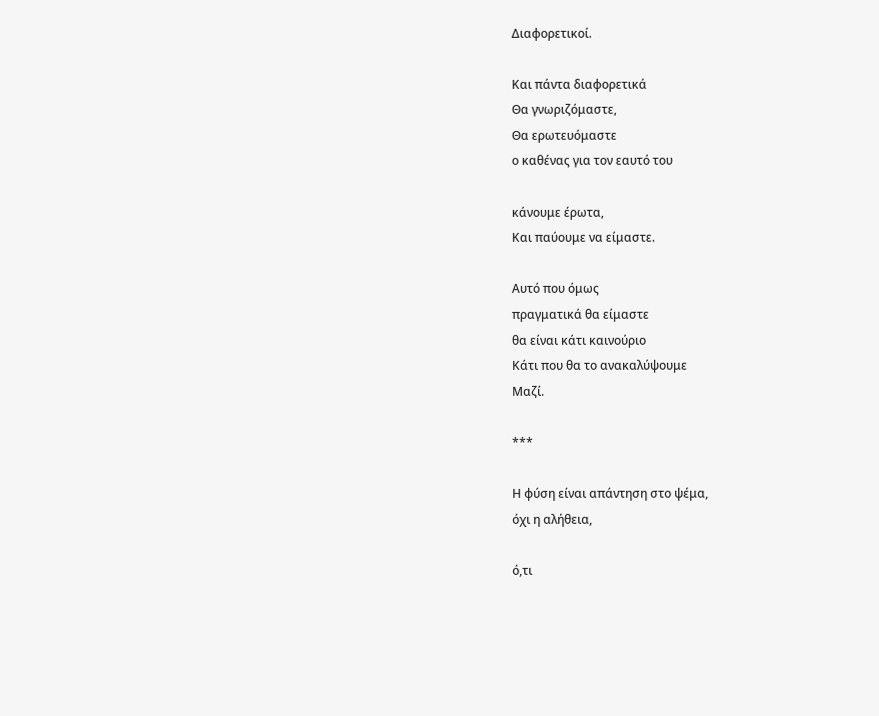Διαφορετικοί.

Και πάντα διαφορετικά
Θα γνωριζόμαστε,
Θα ερωτευόμαστε
ο καθένας για τον εαυτό του

κάνουμε έρωτα,
Και παύουμε να είμαστε.

Αυτό που όμως
πραγματικά θα είμαστε
θα είναι κάτι καινούριο
Κάτι που θα το ανακαλύψουμε
Μαζί.

***

Η φύση είναι απάντηση στο ψέμα,
όχι η αλήθεια,

ό,τι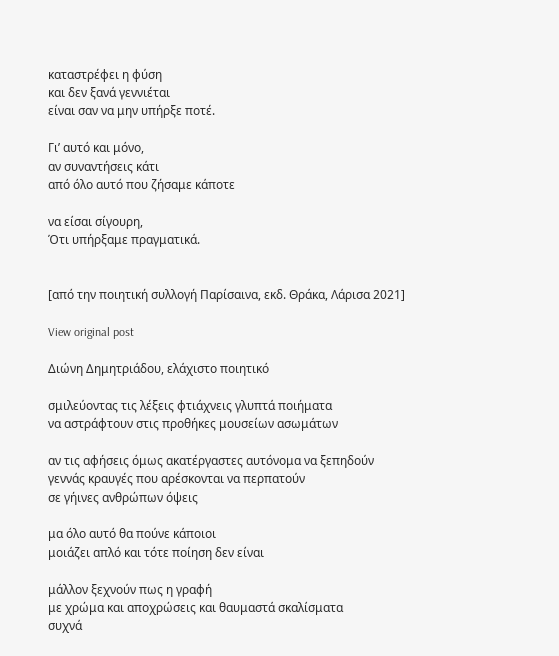καταστρέφει η φύση
και δεν ξανά γεννιέται
είναι σαν να μην υπήρξε ποτέ.

Γι’ αυτό και μόνο,
αν συναντήσεις κάτι
από όλο αυτό που ζήσαμε κάποτε

να είσαι σίγουρη,
Ότι υπήρξαμε πραγματικά.


[από την ποιητική συλλογή Παρίσαινα, εκδ. Θράκα, Λάρισα 2021]

View original post

Διώνη Δημητριάδου, ελάχιστο ποιητικό

σμιλεύοντας τις λέξεις φτιάχνεις γλυπτά ποιήματα
να αστράφτουν στις προθήκες μουσείων ασωμάτων

αν τις αφήσεις όμως ακατέργαστες αυτόνομα να ξεπηδούν
γεννάς κραυγές που αρέσκονται να περπατούν
σε γήινες ανθρώπων όψεις

μα όλο αυτό θα πούνε κάποιοι
μοιάζει απλό και τότε ποίηση δεν είναι

μάλλον ξεχνούν πως η γραφή
με χρώμα και αποχρώσεις και θαυμαστά σκαλίσματα
συχνά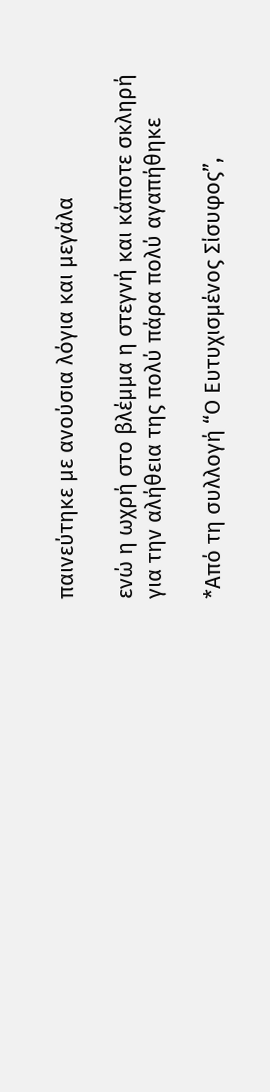παινεύτηκε με ανούσια λόγια και μεγάλα

ενώ η ωχρή στο βλέμμα η στεγνή και κάποτε σκληρή
για την αλήθεια της πολύ πάρα πολύ αγαπήθηκε

*Από τη συλλογή “Ο Ευτυχισμένος Σίσυφος”,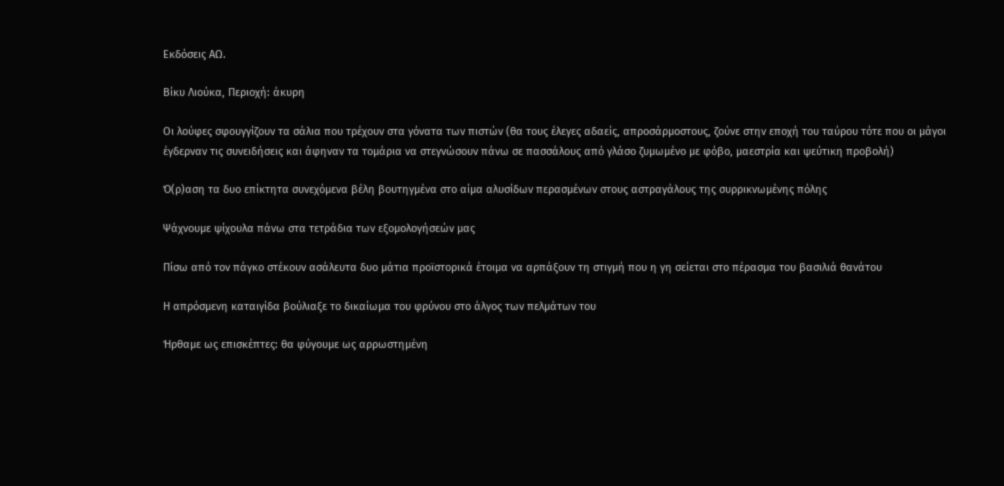Εκδόσεις ΑΩ.

Βίκυ Λιούκα, Περιοχή: άκυρη

Οι λούφες σφουγγίζουν τα σάλια που τρέχουν στα γόνατα των πιστών (θα τους έλεγες αδαείς, απροσάρμοστους, ζούνε στην εποχή του ταύρου τότε που οι μάγοι έγδερναν τις συνειδήσεις και άφηναν τα τομάρια να στεγνώσουν πάνω σε πασσάλους από γλάσο ζυμωμένο με φόβο, μαεστρία και ψεύτικη προβολή)

Ό(ρ)αση τα δυο επίκτητα συνεχόμενα βέλη βουτηγμένα στο αίμα αλυσίδων περασμένων στους αστραγάλους της συρρικνωμένης πόλης

Ψάχνουμε ψίχουλα πάνω στα τετράδια των εξομολογήσεών μας

Πίσω από τον πάγκο στέκουν ασάλευτα δυο μάτια προϊστορικά έτοιμα να αρπάξουν τη στιγμή που η γη σείεται στο πέρασμα του βασιλιά θανάτου

Η απρόσμενη καταιγίδα βούλιαξε το δικαίωμα του φρύνου στο άλγος των πελμάτων του

Ήρθαμε ως επισκέπτες: θα φύγουμε ως αρρωστημένη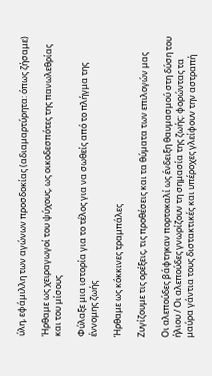ύλη, εφάμιλλη των αγώνων προσδοκίας (αδιαμαρτύρητα: όπως ζήσαμε)

Ήρθαμε ως χειραγωγοί του ψύχους, ως οικοδεσπότες της πανωλεθρίας και του μίσους

Φύλαξε μια ιστορία για το τέλος για να σωθείς από το πλήγμα της έννομης ζωής

Ήρθαμε ως κόκκινες τραμπάλες

Ζυγίζουμε τις ορέξεις, τις προθέσεις και τα θύματα των επιλογών μας

Οι αλεπούδες βάφτηκαν πορτοκαλί ως ένδειξη θαυμασμού στη δύση του ήλιου / Οι αλεπούδες γνωρίζουν τη σημασία της ζωής: φορώντας τα μαύρα γάντια τους διστακτικές και υπέροχες γλείφουν την αστραπή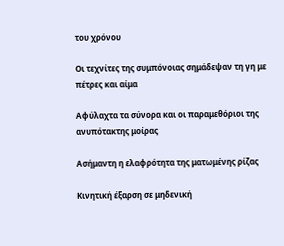του χρόνου

Οι τεχνίτες της συμπόνοιας σημάδεψαν τη γη με πέτρες και αίμα

Αφύλαχτα τα σύνορα και οι παραμεθόριοι της ανυπότακτης μοίρας

Ασήμαντη η ελαφρότητα της ματωμένης ρίζας

Κινητική έξαρση σε μηδενική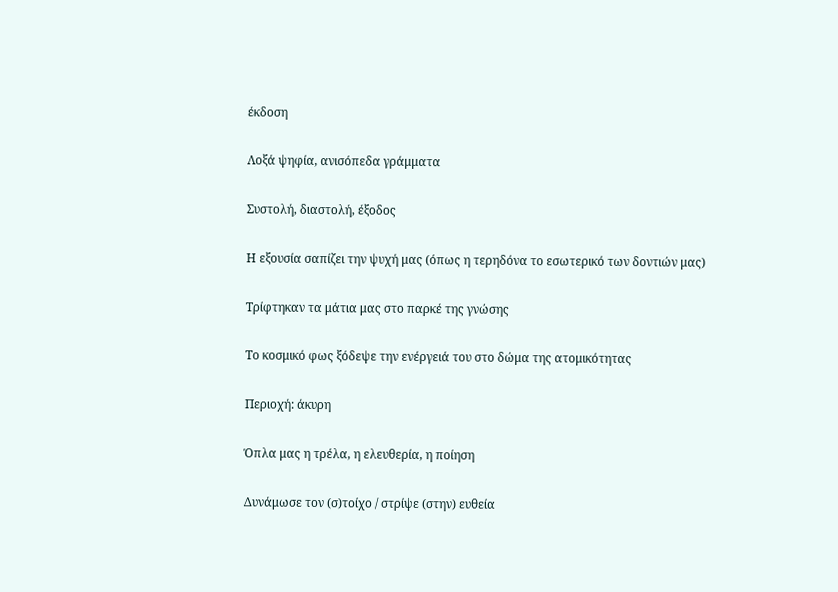έκδοση

Λοξά ψηφία, ανισόπεδα γράμματα

Συστολή, διαστολή, έξοδος

Η εξουσία σαπίζει την ψυχή μας (όπως η τερηδόνα το εσωτερικό των δοντιών μας)

Τρίφτηκαν τα μάτια μας στο παρκέ της γνώσης

Το κοσμικό φως ξόδεψε την ενέργειά του στο δώμα της ατομικότητας

Περιοχή: άκυρη

Όπλα μας η τρέλα, η ελευθερία, η ποίηση

Δυνάμωσε τον (σ)τοίχο / στρίψε (στην) ευθεία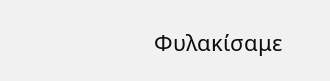Φυλακίσαμε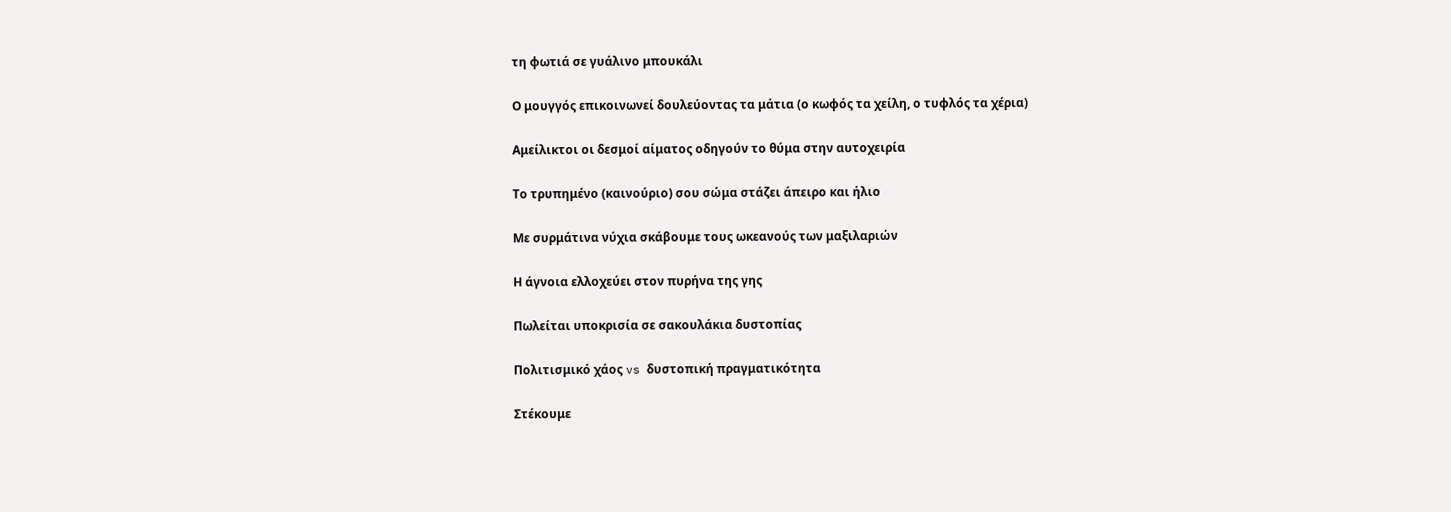τη φωτιά σε γυάλινο μπουκάλι

Ο μουγγός επικοινωνεί δουλεύοντας τα μάτια (ο κωφός τα χείλη, ο τυφλός τα χέρια)

Αμείλικτοι οι δεσμοί αίματος οδηγούν το θύμα στην αυτοχειρία

Το τρυπημένο (καινούριο) σου σώμα στάζει άπειρο και ήλιο

Με συρμάτινα νύχια σκάβουμε τους ωκεανούς των μαξιλαριών

Η άγνοια ελλοχεύει στον πυρήνα της γης

Πωλείται υποκρισία σε σακουλάκια δυστοπίας

Πολιτισμικό χάος vs δυστοπική πραγματικότητα

Στέκουμε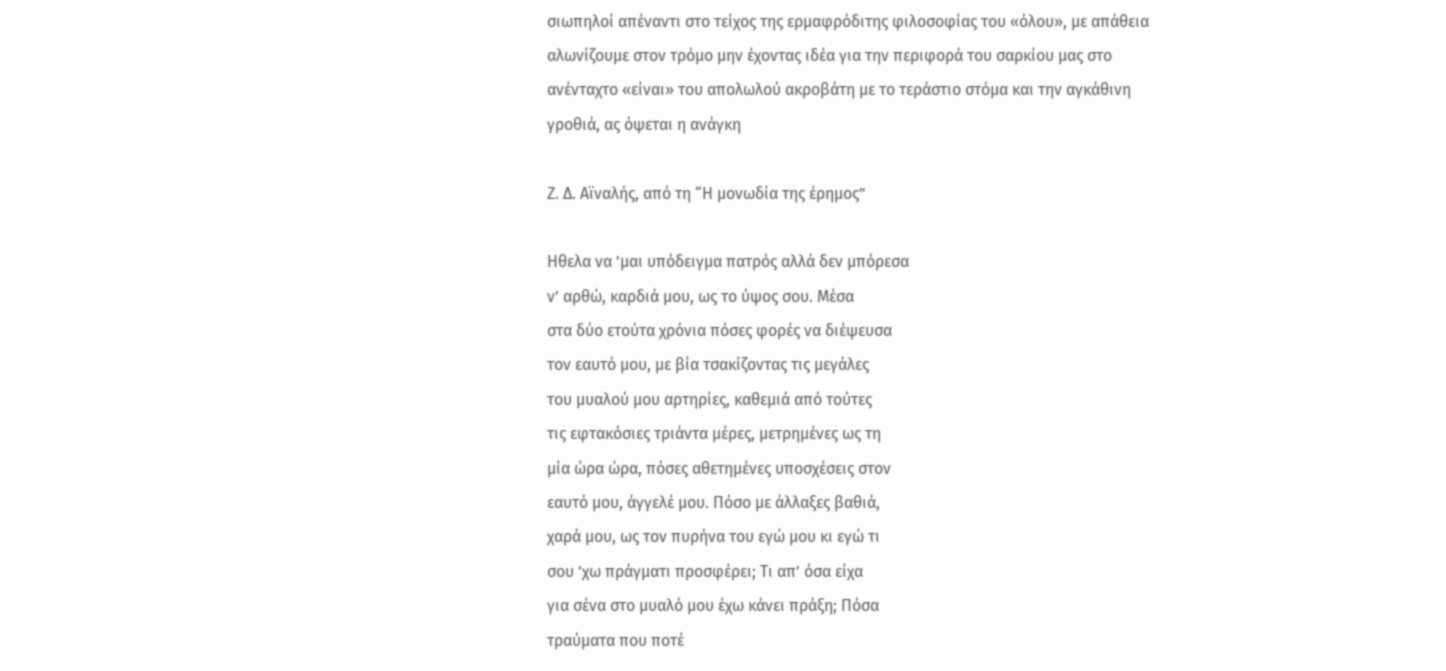σιωπηλοί απέναντι στο τείχος της ερμαφρόδιτης φιλοσοφίας του «όλου», με απάθεια αλωνίζουμε στον τρόμο μην έχοντας ιδέα για την περιφορά του σαρκίου μας στο ανένταχτο «είναι» του απολωλού ακροβάτη με το τεράστιο στόμα και την αγκάθινη γροθιά, ας όψεται η ανάγκη

Ζ. Δ. Αϊναλής, από τη “Η μονωδία της έρημος”

Ηθελα να ’μαι υπόδειγμα πατρός αλλά δεν μπόρεσα
ν’ αρθώ, καρδιά μου, ως το ύψος σου. Μέσα
στα δύο ετούτα χρόνια πόσες φορές να διέψευσα
τον εαυτό μου, με βία τσακίζοντας τις μεγάλες
του μυαλού μου αρτηρίες, καθεμιά από τούτες
τις εφτακόσιες τριάντα μέρες, μετρημένες ως τη
μία ώρα ώρα, πόσες αθετημένες υποσχέσεις στον
εαυτό μου, άγγελέ μου. Πόσο με άλλαξες βαθιά,
χαρά μου, ως τον πυρήνα του εγώ μου κι εγώ τι
σου ’χω πράγματι προσφέρει; Τι απ’ όσα είχα
για σένα στο μυαλό μου έχω κάνει πράξη; Πόσα
τραύματα που ποτέ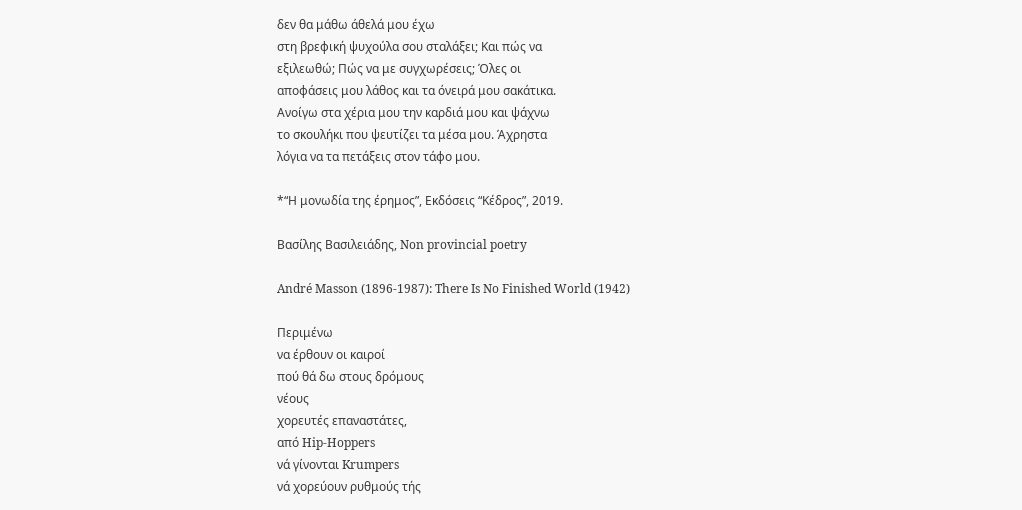δεν θα μάθω άθελά μου έχω
στη βρεφική ψυχούλα σου σταλάξει; Και πώς να
εξιλεωθώ; Πώς να με συγχωρέσεις; Όλες οι
αποφάσεις μου λάθος και τα όνειρά μου σακάτικα.
Ανοίγω στα χέρια μου την καρδιά μου και ψάχνω
το σκουλήκι που ψευτίζει τα μέσα μου. Άχρηστα
λόγια να τα πετάξεις στον τάφο μου.

*“Η μονωδία της έρημος”, Εκδόσεις “Κέδρος”, 2019.

Βασίλης Βασιλειάδης, Non provincial poetry

André Masson (1896-1987): There Is No Finished World (1942)

Περιμένω
να έρθουν οι καιροί
πού θά δω στους δρόμους
νέους
χορευτές επαναστάτες,
από Hip-Hoppers
νά γίνονται Krumpers
νά χορεύουν ρυθμούς τής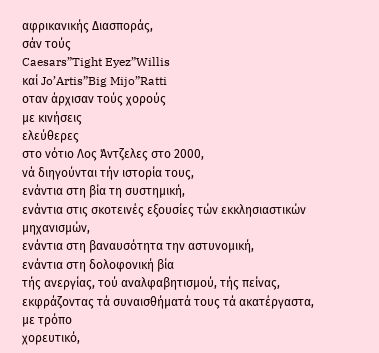αφρικανικής Διασποράς,
σάν τούς
Caesars”Tight Eyez”Willis
καί Jo’Artis”Big Mijo”Ratti
oταν άρχισαν τούς χορούς
με κινήσεις
ελεύθερες
στο νότιο Λος Άντζελες στο 2000,
νά διηγούνται τήν ιστορία τους,
ενάντια στη βία τη συστημική,
ενάντια στις σκοτεινές εξουσίες τών εκκλησιαστικών μηχανισμών,
ενάντια στη βαναυσότητα την αστυνομική,
ενάντια στη δολοφονική βία
τής ανεργίας, τού αναλφαβητισμού, τής πείνας,
εκφράζοντας τά συναισθήματά τους τά ακατέργαστα,
με τρόπο
χορευτικό,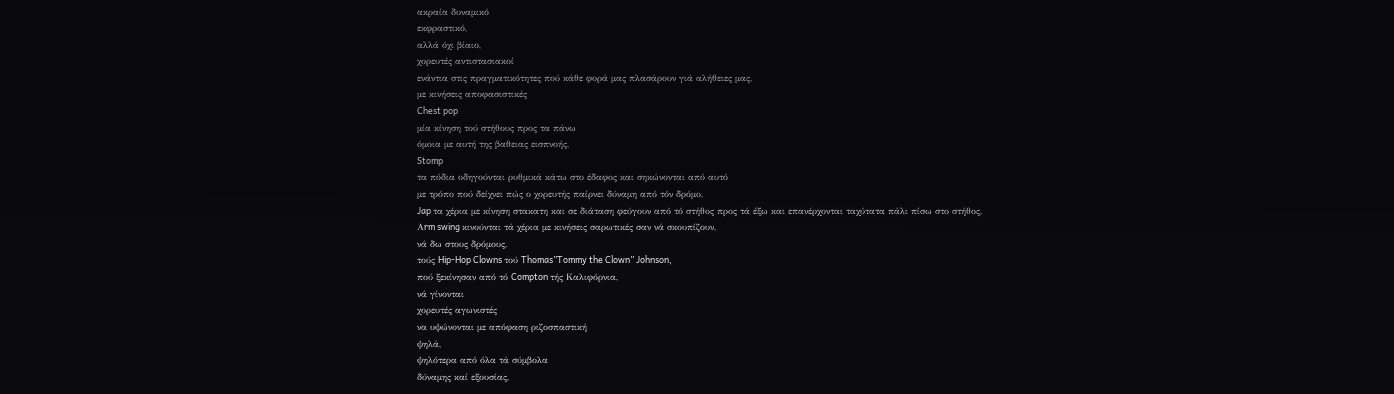ακραία δυναμικό
εκφραστικό,
αλλά όχι βίαιο,
χορευτές αντιστασιακοί
ενάντια στις πραγματικότητες πού κάθε φορά μας πλασάρουν γιά αλήθειες μας,
με κινήσεις αποφασιστικές
Chest pop
μία κίνηση τού στήθους προς τα πάνω
όμοια με αυτή της βαθειας εισπνοής,
Stomp
τα πόδια οδηγούνται ρυθμικά κάτω στο έδαφος και σηκώνονται από αυτό
με τρόπο πού δείχνει πώς ο χορευτής παίρνει δύναμη από τόν δρόμο,
Jap τα χέρια με κίνηση στακατη και σε διάταση φεύγουν από τό στήθος προς τά έξω και επανέρχονται ταχύτατα πάλι πίσω στο στήθος,
Αrm swing κινούνται τά χέρια με κινήσεις σαρωτικές σαν νά σκουπίζουν,
νά δω στους δρόμους,
τούς Hip-Hop Clowns τού Thomas”Tommy the Clown” Johnson,
πού ξεκίνησαν από τό Compton τής Καλιφόρνια,
νά γίνονται
χορευτές αγωνιστές
να υψώνονται με απόφαση ριζοσπαστική
ψηλά,
ψηλότερα από όλα τά σύμβολα
δύναμης καί εξουσίας,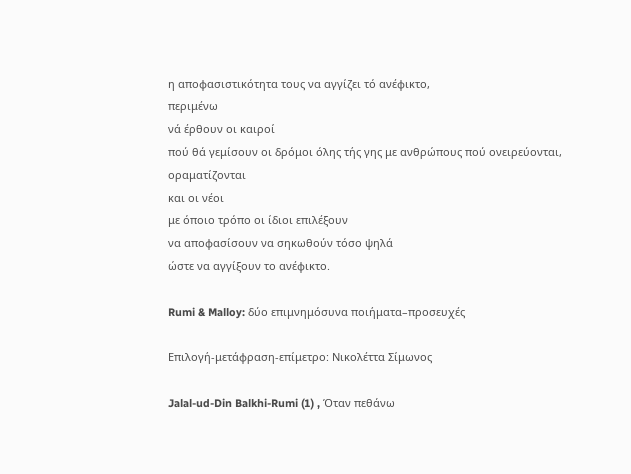η αποφασιστικότητα τους να αγγίζει τό ανέφικτο,
περιμένω
νά έρθουν οι καιροί
πού θά γεμίσουν οι δρόμοι όλης τής γης με ανθρώπους πού ονειρεύονται,
οραματίζονται
και οι νέοι
με όποιο τρόπο οι ίδιοι επιλέξουν
να αποφασίσουν να σηκωθούν τόσο ψηλά
ώστε να αγγίξουν το ανέφικτο.

Rumi & Malloy: δύο επιμνημόσυνα ποιήματα–προσευχές

Επιλογή-μετάφραση-επίμετρο: Νικολέττα Σίμωνος

Jalal-ud-Din Balkhi-Rumi (1) , Όταν πεθάνω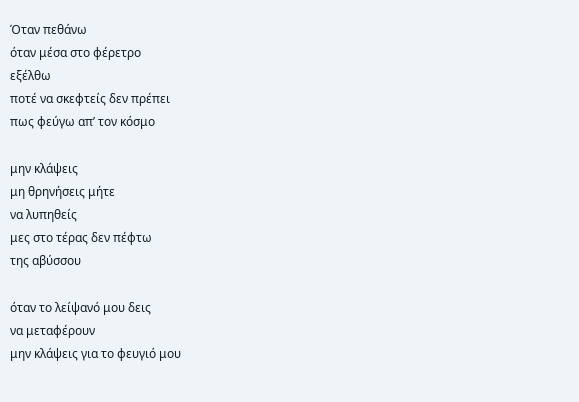Όταν πεθάνω
όταν μέσα στο φέρετρο
εξέλθω
ποτέ να σκεφτείς δεν πρέπει
πως φεύγω απ’ τον κόσμο

μην κλάψεις
μη θρηνήσεις μήτε
να λυπηθείς
μες στο τέρας δεν πέφτω
της αβύσσου

όταν το λείψανό μου δεις
να μεταφέρουν
μην κλάψεις για το φευγιό μου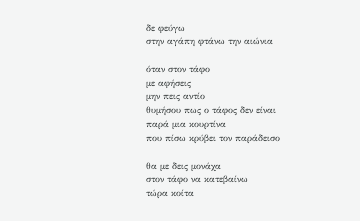δε φεύγω
στην αγάπη φτάνω την αιώνια

όταν στον τάφο
με αφήσεις
μην πεις αντίο
θυμήσου πως ο τάφος δεν είναι
παρά μια κουρτίνα
που πίσω κρύβει τον παράδεισο

θα με δεις μονάχα
στον τάφο να κατεβαίνω
τώρα κοίτα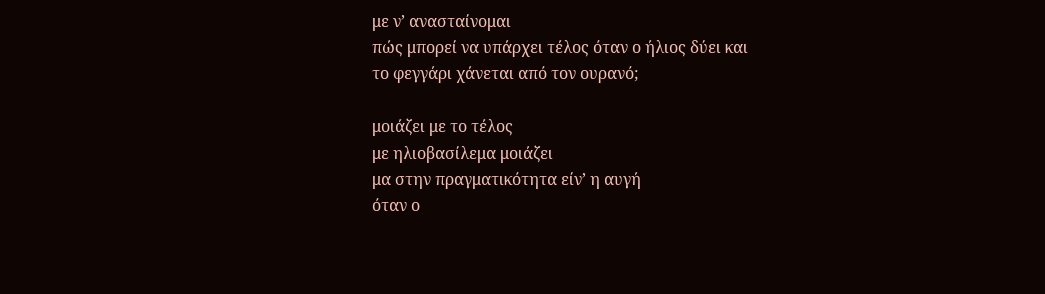με ν’ ανασταίνομαι
πώς μπορεί να υπάρχει τέλος όταν ο ήλιος δύει και
το φεγγάρι χάνεται από τον ουρανό;

μοιάζει με το τέλος
με ηλιοβασίλεμα μοιάζει
μα στην πραγματικότητα είν’ η αυγή
όταν ο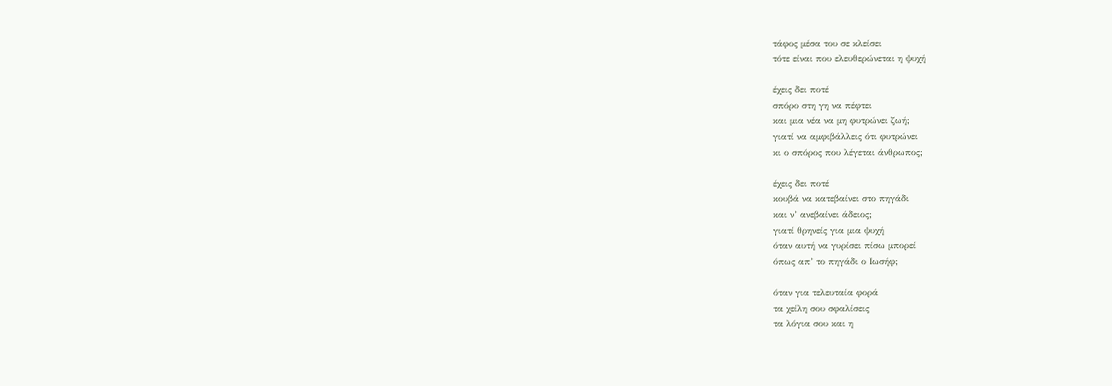τάφος μέσα του σε κλείσει
τότε είναι που ελευθερώνεται η ψυχή

έχεις δει ποτέ
σπόρο στη γη να πέφτει
και μια νέα να μη φυτρώνει ζωή;
γιατί να αμφιβάλλεις ότι φυτρώνει
κι ο σπόρος που λέγεται άνθρωπος;

έχεις δει ποτέ
κουβά να κατεβαίνει στο πηγάδι
και ν’ ανεβαίνει άδειος;
γιατί θρηνείς για μια ψυχή
όταν αυτή να γυρίσει πίσω μπορεί
όπως απ’ το πηγάδι ο Ιωσήφ;

όταν για τελευταία φορά
τα χείλη σου σφαλίσεις
τα λόγια σου και η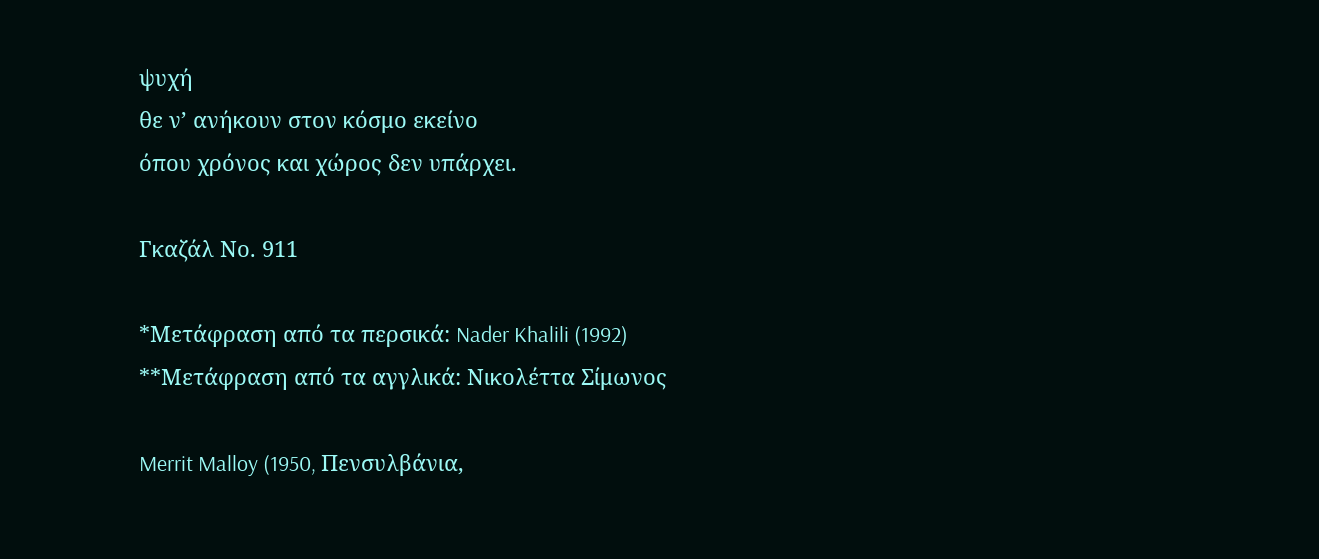ψυχή
θε ν’ ανήκουν στον κόσμο εκείνο
όπου χρόνος και χώρος δεν υπάρχει.

Γκαζάλ Νο. 911

*Μετάφραση από τα περσικά: Nader Khalili (1992)
**Μετάφραση από τα αγγλικά: Νικολέττα Σίμωνος

Merrit Malloy (1950, Πενσυλβάνια,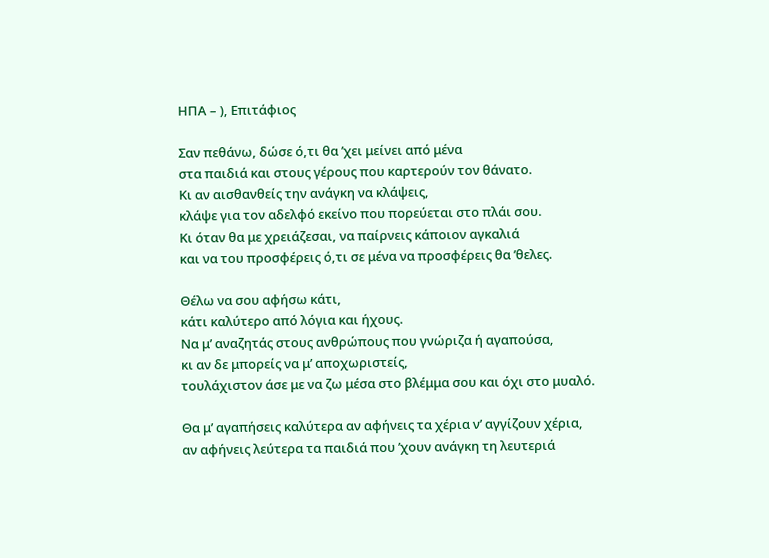ΗΠΑ – ), Επιτάφιος

Σαν πεθάνω, δώσε ό,τι θα ’χει μείνει από μένα
στα παιδιά και στους γέρους που καρτερούν τον θάνατο.
Κι αν αισθανθείς την ανάγκη να κλάψεις,
κλάψε για τον αδελφό εκείνο που πορεύεται στο πλάι σου.
Κι όταν θα με χρειάζεσαι, να παίρνεις κάποιον αγκαλιά
και να του προσφέρεις ό,τι σε μένα να προσφέρεις θα ’θελες.

Θέλω να σου αφήσω κάτι,
κάτι καλύτερο από λόγια και ήχους.
Να μ’ αναζητάς στους ανθρώπους που γνώριζα ή αγαπούσα,
κι αν δε μπορείς να μ’ αποχωριστείς,
τουλάχιστον άσε με να ζω μέσα στο βλέμμα σου και όχι στο μυαλό.

Θα μ’ αγαπήσεις καλύτερα αν αφήνεις τα χέρια ν’ αγγίζουν χέρια,
αν αφήνεις λεύτερα τα παιδιά που ’χουν ανάγκη τη λευτεριά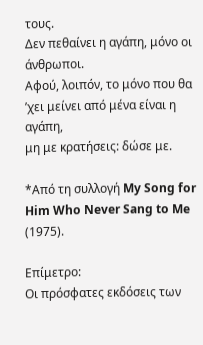τους.
Δεν πεθαίνει η αγάπη, μόνο οι άνθρωποι.
Αφού, λοιπόν, το μόνο που θα ’χει μείνει από μένα είναι η αγάπη,
μη με κρατήσεις: δώσε με.

*Από τη συλλογή My Song for Him Who Never Sang to Me (1975).

Επίμετρο:
Οι πρόσφατες εκδόσεις των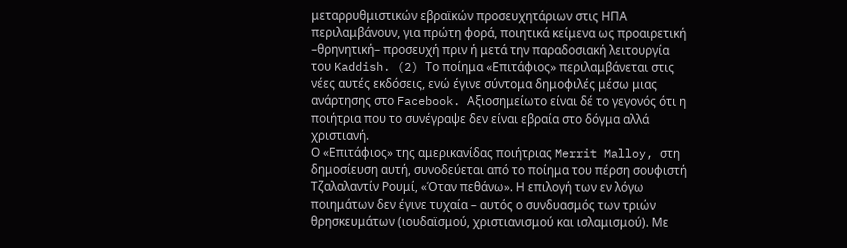μεταρρυθμιστικών εβραϊκών προσευχητάριων στις ΗΠΑ περιλαμβάνουν, για πρώτη φορά, ποιητικά κείμενα ως προαιρετική –θρηνητική– προσευχή πριν ή μετά την παραδοσιακή λειτουργία του Kaddish. (2) Το ποίημα «Επιτάφιος» περιλαμβάνεται στις νέες αυτές εκδόσεις, ενώ έγινε σύντομα δημοφιλές μέσω μιας ανάρτησης στο Facebook. Αξιοσημείωτο είναι δέ το γεγονός ότι η ποιήτρια που το συνέγραψε δεν είναι εβραία στο δόγμα αλλά χριστιανή.
Ο «Επιτάφιος» της αμερικανίδας ποιήτριας Merrit Malloy, στη δημοσίευση αυτή, συνοδεύεται από το ποίημα του πέρση σουφιστή Τζαλαλαντίν Ρουμί, «Όταν πεθάνω». Η επιλογή των εν λόγω ποιημάτων δεν έγινε τυχαία – αυτός ο συνδυασμός των τριών θρησκευμάτων (ιουδαϊσμού, χριστιανισμού και ισλαμισμού). Με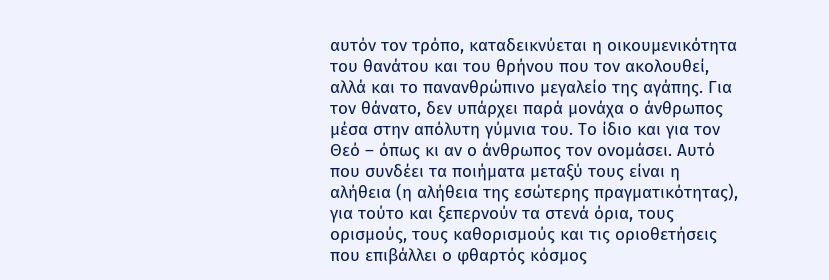αυτόν τον τρόπο, καταδεικνύεται η οικουμενικότητα του θανάτου και του θρήνου που τον ακολουθεί, αλλά και το πανανθρώπινο μεγαλείο της αγάπης. Για τον θάνατο, δεν υπάρχει παρά μονάχα ο άνθρωπος μέσα στην απόλυτη γύμνια του. Το ίδιο και για τον Θεό – όπως κι αν ο άνθρωπος τον ονομάσει. Αυτό που συνδέει τα ποιήματα μεταξύ τους είναι η αλήθεια (η αλήθεια της εσώτερης πραγματικότητας), για τούτο και ξεπερνούν τα στενά όρια, τους ορισμούς, τους καθορισμούς και τις οριοθετήσεις που επιβάλλει ο φθαρτός κόσμος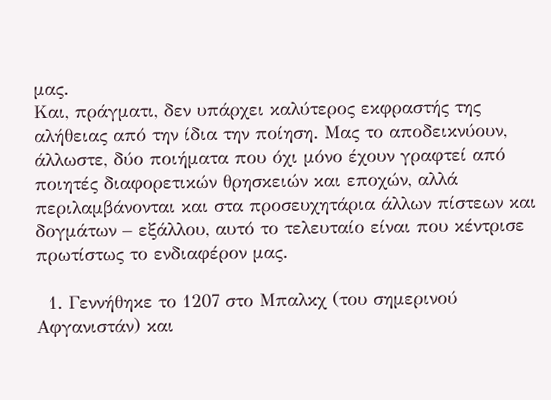μας.
Και, πράγματι, δεν υπάρχει καλύτερος εκφραστής της αλήθειας από την ίδια την ποίηση. Μας το αποδεικνύουν, άλλωστε, δύο ποιήματα που όχι μόνο έχουν γραφτεί από ποιητές διαφορετικών θρησκειών και εποχών, αλλά περιλαμβάνονται και στα προσευχητάρια άλλων πίστεων και δογμάτων – εξάλλου, αυτό το τελευταίο είναι που κέντρισε πρωτίστως το ενδιαφέρον μας.

  1. Γεννήθηκε το 1207 στο Μπαλκχ (του σημερινού Αφγανιστάν) και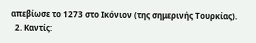απεβίωσε το 1273 στο Ικόνιον (της σημερινής Τουρκίας).
  2. Καντίς: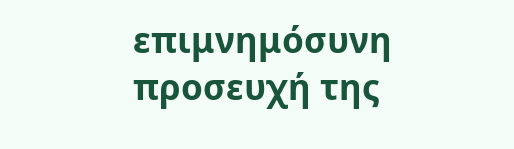επιμνημόσυνη προσευχή της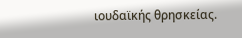ιουδαϊκής θρησκείας.